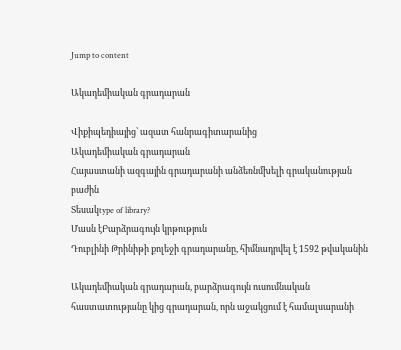Jump to content

Ակադեմիական գրադարան

Վիքիպեդիայից՝ ազատ հանրագիտարանից
Ակադեմիական գրադարան
Հայաստանի ազգային գրադարանի անձեռնմխելի գրականության բաժին
Տեսակtype of library?
Մասն էԲարձրագույն կրթություն
Դուբլինի Թրինիթի քոլեջի գրադարանը, հիմնադրվել է 1592 թվականին

Ակադեմիական գրադարան, բարձրագույն ուսումնական հաստատությանը կից գրադարան, որն աջակցում է համալսարանի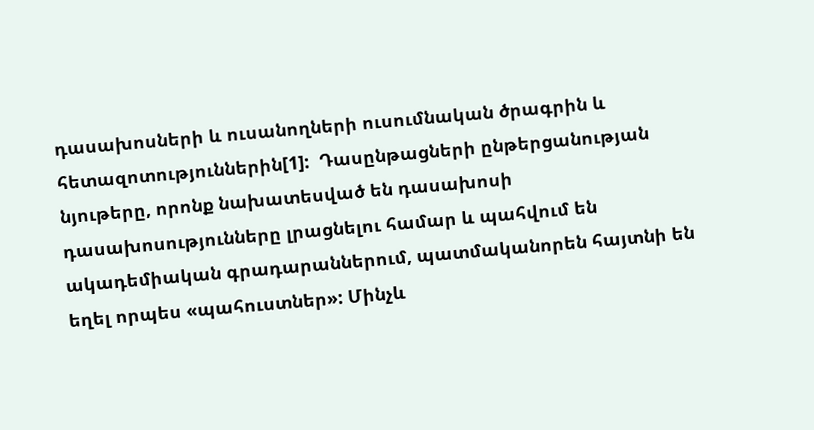դասախոսների և ուսանողների ուսումնական ծրագրին և հետազոտություններին[1]:  Դասընթացների ընթերցանության նյութերը, որոնք նախատեսված են դասախոսի դասախոսությունները լրացնելու համար և պահվում են ակադեմիական գրադարաններում, պատմականորեն հայտնի են եղել որպես «պահուստներ»: Մինչև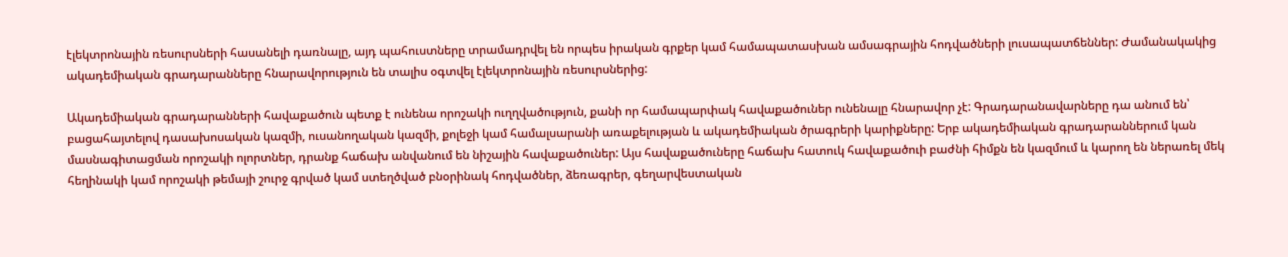էլեկտրոնային ռեսուրսների հասանելի դառնալը, այդ պահուստները տրամադրվել են որպես իրական գրքեր կամ համապատասխան ամսագրային հոդվածների լուսապատճեններ: Ժամանակակից ակադեմիական գրադարանները հնարավորություն են տալիս օգտվել էլեկտրոնային ռեսուրսներից:

Ակադեմիական գրադարանների հավաքածուն պետք է ունենա որոշակի ուղղվածություն, քանի որ համապարփակ հավաքածուներ ունենալը հնարավոր չէ: Գրադարանավարները դա անում են՝ բացահայտելով դասախոսական կազմի, ուսանողական կազմի, քոլեջի կամ համալսարանի առաքելության և ակադեմիական ծրագրերի կարիքները: Երբ ակադեմիական գրադարաններում կան մասնագիտացման որոշակի ոլորտներ, դրանք հաճախ անվանում են նիշային հավաքածուներ: Այս հավաքածուները հաճախ հատուկ հավաքածուի բաժնի հիմքն են կազմում և կարող են ներառել մեկ հեղինակի կամ որոշակի թեմայի շուրջ գրված կամ ստեղծված բնօրինակ հոդվածներ, ձեռագրեր, գեղարվեստական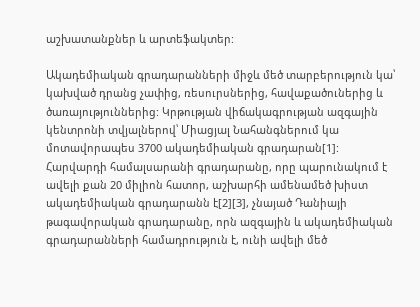աշխատանքներ և արտեֆակտեր:

Ակադեմիական գրադարանների միջև մեծ տարբերություն կա՝ կախված դրանց չափից, ռեսուրսներից, հավաքածուներից և ծառայություններից: Կրթության վիճակագրության ազգային կենտրոնի տվյալներով՝ Միացյալ Նահանգներում կա մոտավորապես 3700 ակադեմիական գրադարան[1]: Հարվարդի համալսարանի գրադարանը, որը պարունակում է ավելի քան 20 միլիոն հատոր, աշխարհի ամենամեծ խիստ ակադեմիական գրադարանն է[2][3], չնայած Դանիայի թագավորական գրադարանը, որն ազգային և ակադեմիական գրադարանների համադրություն է, ունի ավելի մեծ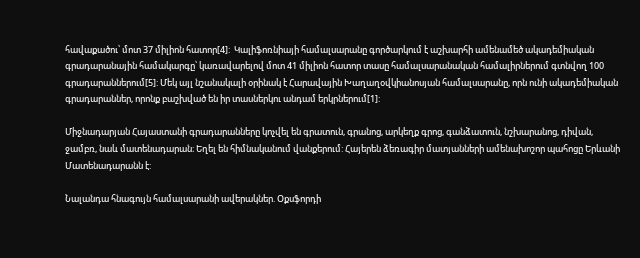հավաքածու՝ մոտ 37 միլիոն հատոր[4]:  Կալիֆոռնիայի համալսարանը գործարկում է աշխարհի ամենամեծ ակադեմիական գրադարանային համակարգը՝ կառավարելով մոտ 41 միլիոն հատոր տասը համալսարանական համալիրներում գտնվող 100 գրադարաններում[5]: Մեկ այլ նշանակալի օրինակ է Հարավային Խաղաղօվկիանոսյան համալսարանը, որն ունի ակադեմիական գրադարաններ, որոնք բաշխված են իր տասներկու անդամ երկրներում[1]:

Միջնադարյան Հայաստանի գրադարանները կոչվել են գրատուն, գրանոց, արկեղք գրոց, գանձատուն, նշխարանոց, դիվան, ջամբռ, նաև մատենադարան։ Եղել են հիմնականում վանքերում: Հայերեն ձեռագիր մատյանների ամենախոշոր պահոցը Երևանի Մատենադարանն է:

Նալանդա հնագույն համալսարանի ավերակներ. Օքսֆորդի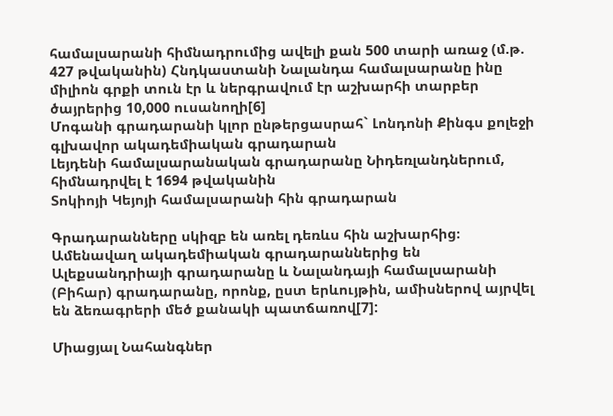համալսարանի հիմնադրումից ավելի քան 500 տարի առաջ (մ.թ. 427 թվականին) Հնդկաստանի Նալանդա համալսարանը ինը միլիոն գրքի տուն էր և ներգրավում էր աշխարհի տարբեր ծայրերից 10,000 ուսանողի[6]
Մոգանի գրադարանի կլոր ընթերցասրահ` Լոնդոնի Քինգս քոլեջի գլխավոր ակադեմիական գրադարան
Լեյդենի համալսարանական գրադարանը Նիդեռլանդներում, հիմնադրվել է 1694 թվականին
Տոկիոյի Կեյոյի համալսարանի հին գրադարան

Գրադարանները սկիզբ են առել դեռևս հին աշխարհից։ Ամենավաղ ակադեմիական գրադարաններից են Ալեքսանդրիայի գրադարանը և Նալանդայի համալսարանի (Բիհար) գրադարանը, որոնք, ըստ երևույթին, ամիսներով այրվել են ձեռագրերի մեծ քանակի պատճառով[7]:

Միացյալ Նահանգներ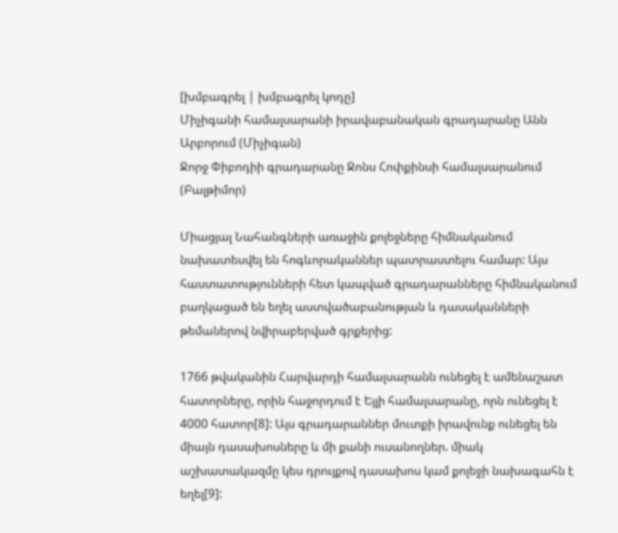[խմբագրել | խմբագրել կոդը]
Միչիգանի համալսարանի իրավաբանական գրադարանը Անն Արբորում (Միչիգան)
Ջորջ Փիբոդիի գրադարանը Ջոնս Հոփքինսի համալսարանում (Բալթիմոր)

Միացյալ Նահանգների առաջին քոլեջները հիմնականում նախատեսվել են հոգևորականներ պատրաստելու համար: Այս հաստատությունների հետ կապված գրադարանները հիմնականում բաղկացած են եղել աստվածաբանության և դասականների թեմաներով նվիրաբերված գրքերից:

1766 թվականին Հարվարդի համալսարանն ունեցել է ամենաշատ հատորները, որին հաջորդում է Եյլի համալսարանը, որն ունեցել է 4000 հատոր[8]: Այս գրադարաններ մուտքի իրավունք ունեցել են միայն դասախոսները և մի քանի ուսանողներ. միակ աշխատակազմը կես դրույքով դասախոս կամ քոլեջի նախագահն է եղել[9]: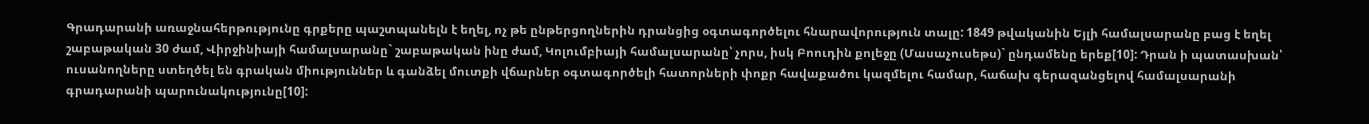Գրադարանի առաջնահերթությունը գրքերը պաշտպանելն է եղել, ոչ թե ընթերցողներին դրանցից օգտագործելու հնարավորություն տալը: 1849 թվականին Եյլի համալսարանը բաց է եղել շաբաթական 30 ժամ, Վիրջինիայի համալսարանը` շաբաթական ինը ժամ, Կոլումբիայի համալսարանը՝ չորս, իսկ Բոուդին քոլեջը (Մասաչուսեթս)` ընդամենը երեք[10]: Դրան ի պատասխան՝ ուսանողները ստեղծել են գրական միություններ և գանձել մուտքի վճարներ օգտագործելի հատորների փոքր հավաքածու կազմելու համար, հաճախ գերազանցելով համալսարանի գրադարանի պարունակությունը[10]: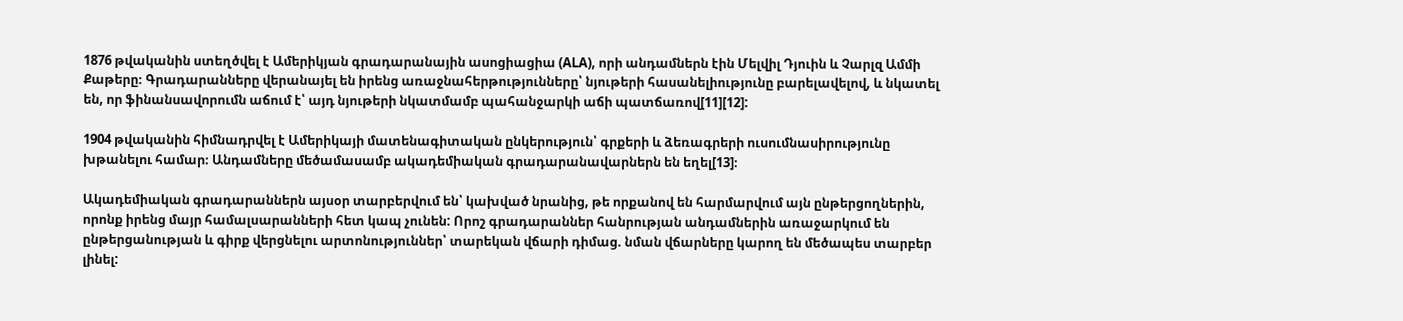1876 թվականին ստեղծվել է Ամերիկյան գրադարանային ասոցիացիա (ALA), որի անդամներն էին Մելվիլ Դյուին և Չարլզ Ամմի Քաթերը։ Գրադարանները վերանայել են իրենց առաջնահերթությունները՝ նյութերի հասանելիությունը բարելավելով, և նկատել են, որ ֆինանսավորումն աճում է՝ այդ նյութերի նկատմամբ պահանջարկի աճի պատճառով[11][12]:

1904 թվականին հիմնադրվել է Ամերիկայի մատենագիտական ընկերություն՝ գրքերի և ձեռագրերի ուսումնասիրությունը խթանելու համար։ Անդամները մեծամասամբ ակադեմիական գրադարանավարներն են եղել[13]։

Ակադեմիական գրադարաններն այսօր տարբերվում են՝ կախված նրանից, թե որքանով են հարմարվում այն ընթերցողներին, որոնք իրենց մայր համալսարանների հետ կապ չունեն: Որոշ գրադարաններ հանրության անդամներին առաջարկում են ընթերցանության և գիրք վերցնելու արտոնություններ՝ տարեկան վճարի դիմաց. նման վճարները կարող են մեծապես տարբեր լինել: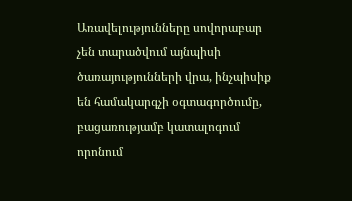Առավելությունները սովորաբար չեն տարածվում այնպիսի ծառայությունների վրա, ինչպիսիք են համակարգչի օգտագործումը, բացառությամբ կատալոգում որոնում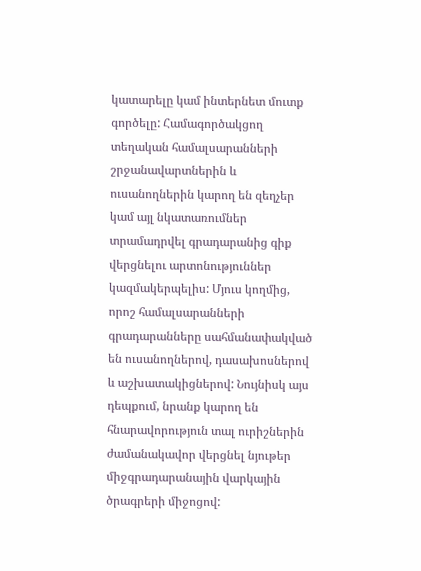կատարելը կամ ինտերնետ մուտք գործելը: Համագործակցող տեղական համալսարանների շրջանավարտներին և ուսանողներին կարող են զեղչեր կամ այլ նկատառումներ տրամադրվել գրադարանից գիք վերցնելու արտոնություններ կազմակերպելիս: Մյուս կողմից, որոշ համալսարանների գրադարանները սահմանափակված են ուսանողներով, դասախոսներով և աշխատակիցներով: Նույնիսկ այս դեպքում, նրանք կարող են հնարավորություն տալ ուրիշներին ժամանակավոր վերցնել նյութեր միջգրադարանային վարկային ծրագրերի միջոցով: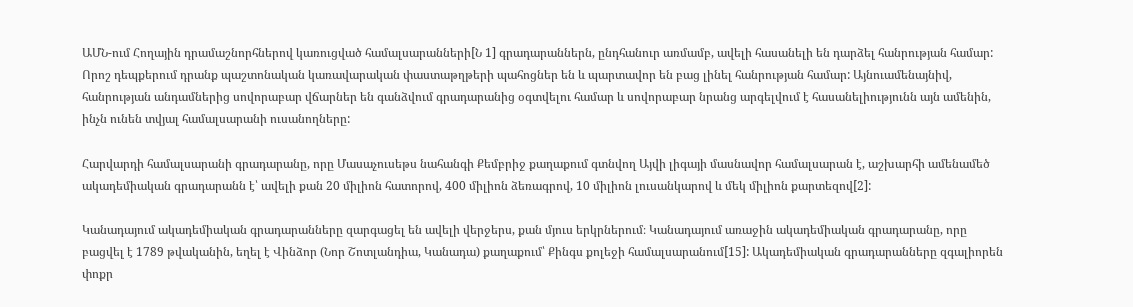ԱՄՆ-ում Հողային դրամաշնորհներով կառուցված համալսարանների[Ն 1] գրադարաններն, ընդհանուր առմամբ, ավելի հասանելի են դարձել հանրության համար: Որոշ դեպքերում դրանք պաշտոնական կառավարական փաստաթղթերի պահոցներ են և պարտավոր են բաց լինել հանրության համար: Այնուամենայնիվ, հանրության անդամներից սովորաբար վճարներ են գանձվում գրադարանից օգտվելու համար և սովորաբար նրանց արգելվում է հասանելիությունն այն ամենին, ինչն ունեն տվյալ համալսարանի ուսանողները:

Հարվարդի համալսարանի գրադարանը, որը Մասաչուսեթս նահանգի Քեմբրիջ քաղաքում գտնվող Այվի լիգայի մասնավոր համալսարան է, աշխարհի ամենամեծ ակադեմիական գրադարանն է՝ ավելի քան 20 միլիոն հատորով, 400 միլիոն ձեռագրով, 10 միլիոն լուսանկարով և մեկ միլիոն քարտեզով[2]:

Կանադայում ակադեմիական գրադարանները զարգացել են ավելի վերջերս, քան մյուս երկրներում։ Կանադայում առաջին ակադեմիական գրադարանը, որը բացվել է 1789 թվականին, եղել է Վինձոր (Նոր Շոտլանդիա, Կանադա) քաղաքում՝ Քինգս քոլեջի համալսարանում[15]: Ակադեմիական գրադարանները զգալիորեն փոքր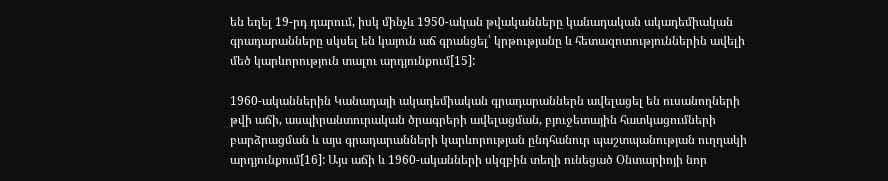են եղել 19-րդ դարում, իսկ մինչև 1950-ական թվականները կանադական ակադեմիական գրադարանները սկսել են կայուն աճ գրանցել՝ կրթությանը և հետազոտություններին ավելի մեծ կարևորություն տալու արդյունքում[15]:

1960-ականներին Կանադայի ակադեմիական գրադարաններն ավելացել են ուսանողների թվի աճի, ասպիրանտուրական ծրագրերի ավելացման, բյուջետային հատկացումների բարձրացման և այս գրադարանների կարևորության ընդհանուր պաշտպանության ուղղակի արդյունքում[16]: Այս աճի և 1960-ականների սկզբին տեղի ունեցած Օնտարիոյի նոր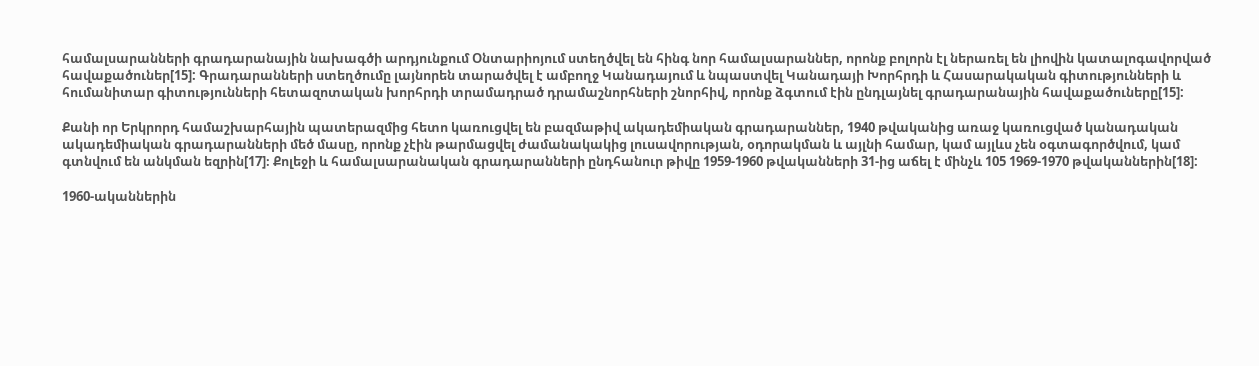համալսարանների գրադարանային նախագծի արդյունքում Օնտարիոյում ստեղծվել են հինգ նոր համալսարաններ, որոնք բոլորն էլ ներառել են լիովին կատալոգավորված հավաքածուներ[15]: Գրադարանների ստեղծումը լայնորեն տարածվել է ամբողջ Կանադայում և նպաստվել Կանադայի Խորհրդի և Հասարակական գիտությունների և հումանիտար գիտությունների հետազոտական խորհրդի տրամադրած դրամաշնորհների շնորհիվ, որոնք ձգտում էին ընդլայնել գրադարանային հավաքածուները[15]:

Քանի որ Երկրորդ համաշխարհային պատերազմից հետո կառուցվել են բազմաթիվ ակադեմիական գրադարաններ, 1940 թվականից առաջ կառուցված կանադական ակադեմիական գրադարանների մեծ մասը, որոնք չէին թարմացվել ժամանակակից լուսավորության, օդորակման և այլնի համար, կամ այլևս չեն օգտագործվում, կամ գտնվում են անկման եզրին[17]։ Քոլեջի և համալսարանական գրադարանների ընդհանուր թիվը 1959-1960 թվականների 31-ից աճել է մինչև 105 1969-1970 թվականներին[18]:

1960-ականներին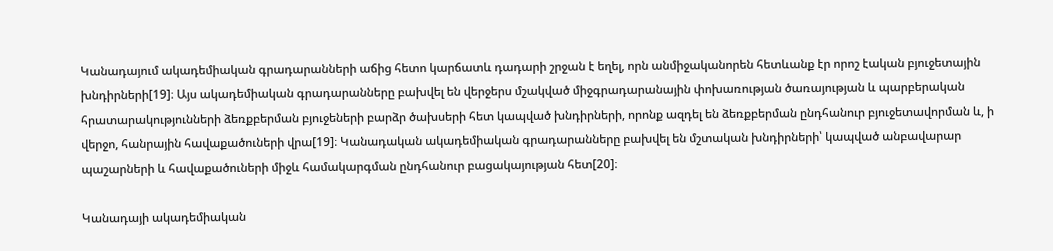Կանադայում ակադեմիական գրադարանների աճից հետո կարճատև դադարի շրջան է եղել, որն անմիջականորեն հետևանք էր որոշ էական բյուջետային խնդիրների[19]։ Այս ակադեմիական գրադարանները բախվել են վերջերս մշակված միջգրադարանային փոխառության ծառայության և պարբերական հրատարակությունների ձեռքբերման բյուջեների բարձր ծախսերի հետ կապված խնդիրների, որոնք ազդել են ձեռքբերման ընդհանուր բյուջետավորման և, ի վերջո, հանրային հավաքածուների վրա[19]։ Կանադական ակադեմիական գրադարանները բախվել են մշտական խնդիրների՝ կապված անբավարար պաշարների և հավաքածուների միջև համակարգման ընդհանուր բացակայության հետ[20]։

Կանադայի ակադեմիական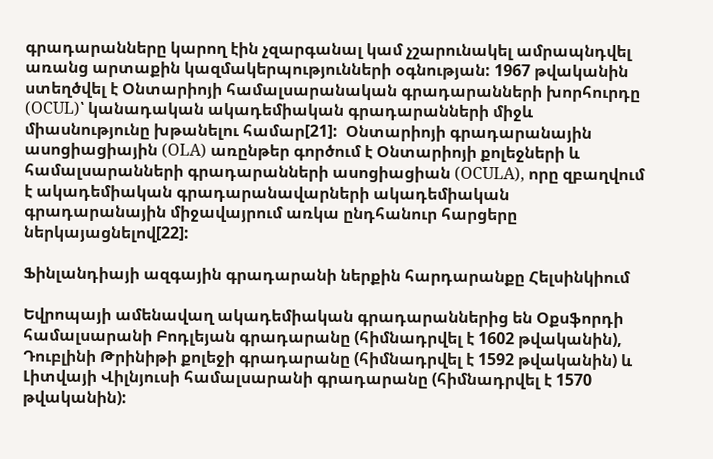գրադարանները կարող էին չզարգանալ կամ չշարունակել ամրապնդվել առանց արտաքին կազմակերպությունների օգնության: 1967 թվականին ստեղծվել է Օնտարիոյի համալսարանական գրադարանների խորհուրդը (OCUL)՝ կանադական ակադեմիական գրադարանների միջև միասնությունը խթանելու համար[21]:  Օնտարիոյի գրադարանային ասոցիացիային (OLA) առընթեր գործում է Օնտարիոյի քոլեջների և համալսարանների գրադարանների ասոցիացիան (OCULA), որը զբաղվում է ակադեմիական գրադարանավարների ակադեմիական գրադարանային միջավայրում առկա ընդհանուր հարցերը ներկայացնելով[22]:

Ֆինլանդիայի ազգային գրադարանի ներքին հարդարանքը Հելսինկիում

Եվրոպայի ամենավաղ ակադեմիական գրադարաններից են Օքսֆորդի համալսարանի Բոդլեյան գրադարանը (հիմնադրվել է 1602 թվականին), Դուբլինի Թրինիթի քոլեջի գրադարանը (հիմնադրվել է 1592 թվականին) և Լիտվայի Վիլնյուսի համալսարանի գրադարանը (հիմնադրվել է 1570 թվականին):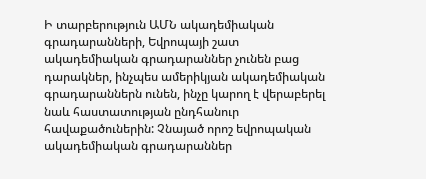Ի տարբերություն ԱՄՆ ակադեմիական գրադարանների, Եվրոպայի շատ ակադեմիական գրադարաններ չունեն բաց դարակներ, ինչպես ամերիկյան ակադեմիական գրադարաններն ունեն, ինչը կարող է վերաբերել նաև հաստատության ընդհանուր հավաքածուներին: Չնայած որոշ եվրոպական ակադեմիական գրադարաններ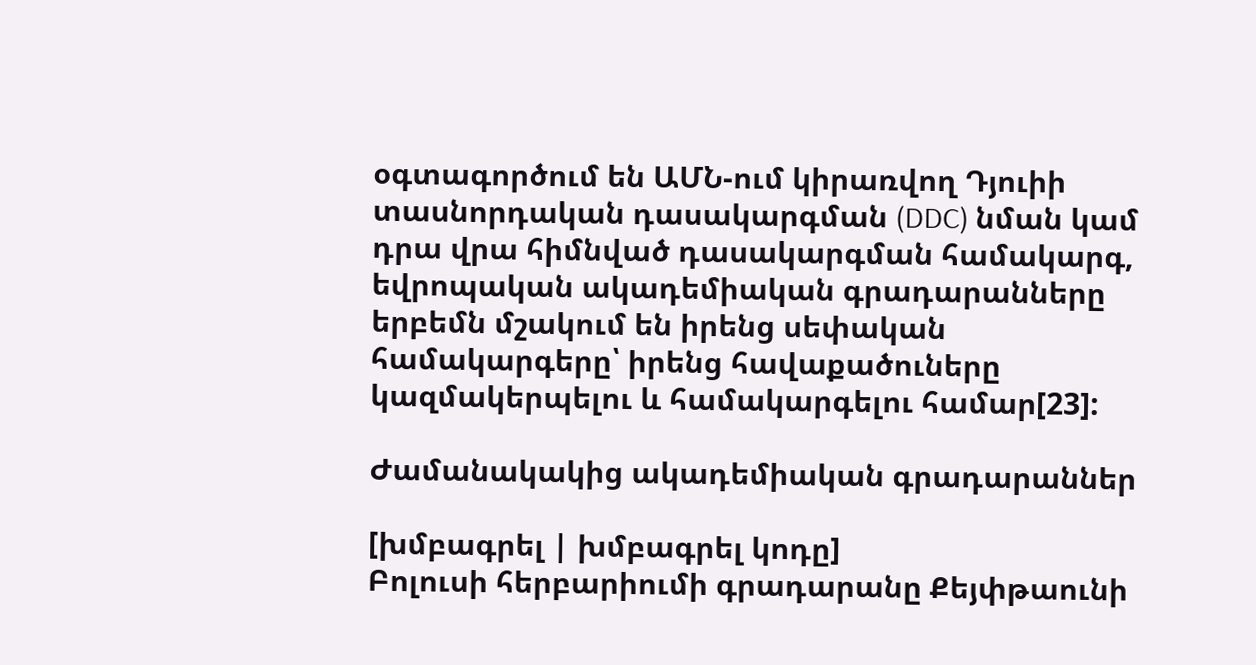օգտագործում են ԱՄՆ-ում կիրառվող Դյուիի տասնորդական դասակարգման (DDC) նման կամ դրա վրա հիմնված դասակարգման համակարգ, եվրոպական ակադեմիական գրադարանները երբեմն մշակում են իրենց սեփական համակարգերը՝ իրենց հավաքածուները կազմակերպելու և համակարգելու համար[23]:

Ժամանակակից ակադեմիական գրադարաններ

[խմբագրել | խմբագրել կոդը]
Բոլուսի հերբարիումի գրադարանը Քեյփթաունի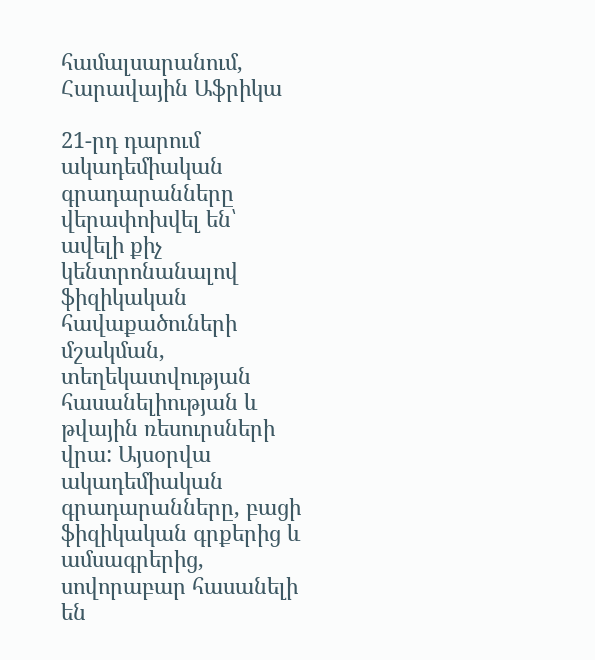համալսարանում, Հարավային Աֆրիկա

21-րդ դարում ակադեմիական գրադարանները վերափոխվել են՝ ավելի քիչ կենտրոնանալով ֆիզիկական հավաքածուների մշակման, տեղեկատվության հասանելիության և թվային ռեսուրսների վրա: Այսօրվա ակադեմիական գրադարանները, բացի ֆիզիկական գրքերից և ամսագրերից, սովորաբար հասանելի են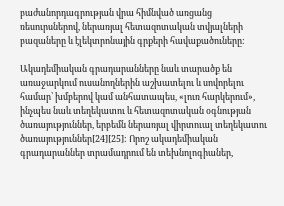բաժանորդագրության վրա հիմնված առցանց ռեսուրսներով, ներառյալ հետազոտական տվյալների բազաները և էլեկտրոնային գրքերի հավաքածուները:

Ակադեմիական գրադարանները նաև տարածք են առաջարկում ուսանողներին աշխատելու և սովորելու համար՝ խմբերով կամ անհատապես, «լուռ հարկերում», ինչպես նաև տեղեկատու և հետազոտական օգնության ծառայություններ, երբեմն ներառյալ վիրտուալ տեղեկատու ծառայություններ[24][25]: Որոշ ակադեմիական գրադարաններ տրամադրում են տեխնոլոգիաներ,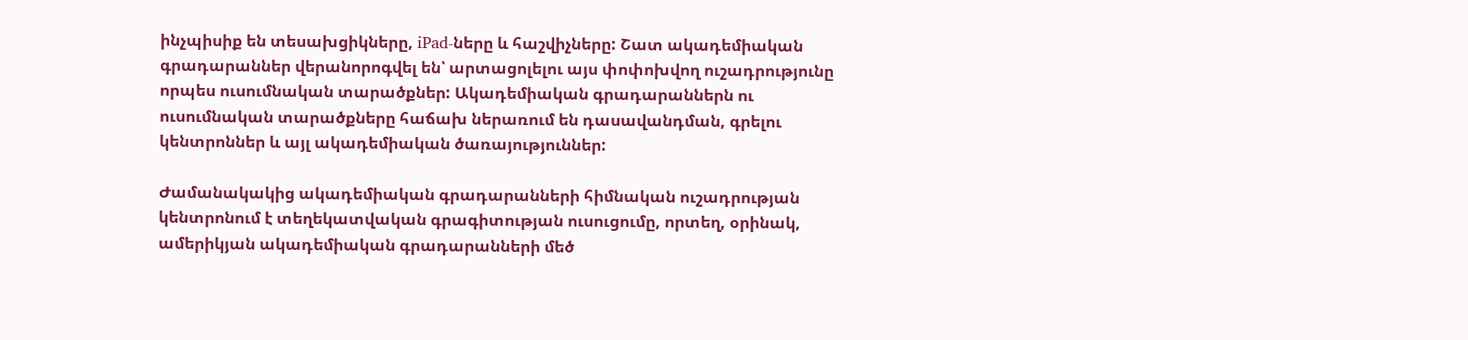ինչպիսիք են տեսախցիկները, iPad-ները և հաշվիչները: Շատ ակադեմիական գրադարաններ վերանորոգվել են՝ արտացոլելու այս փոփոխվող ուշադրությունը որպես ուսումնական տարածքներ: Ակադեմիական գրադարաններն ու ուսումնական տարածքները հաճախ ներառում են դասավանդման, գրելու կենտրոններ և այլ ակադեմիական ծառայություններ:

Ժամանակակից ակադեմիական գրադարանների հիմնական ուշադրության կենտրոնում է տեղեկատվական գրագիտության ուսուցումը, որտեղ, օրինակ, ամերիկյան ակադեմիական գրադարանների մեծ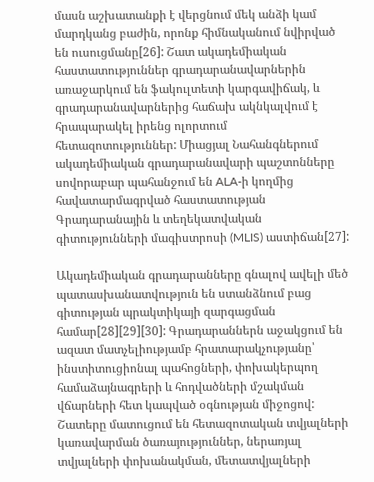մասն աշխատանքի է վերցնում մեկ անձի կամ մարդկանց բաժին, որոնք հիմնականում նվիրված են ուսուցմանը[26]: Շատ ակադեմիական հաստատություններ գրադարանավարներին առաջարկում են ֆակուլտետի կարգավիճակ, և գրադարանավարներից հաճախ ակնկալվում է հրապարակել իրենց ոլորտում հետազոտություններ: Միացյալ Նահանգներում ակադեմիական գրադարանավարի պաշտոնները սովորաբար պահանջում են ALA-ի կողմից հավատարմագրված հաստատության Գրադարանային և տեղեկատվական գիտությունների մագիստրոսի (MLIS) աստիճան[27]:

Ակադեմիական գրադարանները գնալով ավելի մեծ պատասխանատվություն են ստանձնում բաց գիտության պրակտիկայի զարգացման համար[28][29][30]: Գրադարաններն աջակցում են ազատ մատչելիությամբ հրատարակչությանը՝ ինստիտուցիոնալ պահոցների, փոխակերպող համաձայնագրերի և հոդվածների մշակման վճարների հետ կապված օգնության միջոցով: Շատերը մատուցում են հետազոտական տվյալների կառավարման ծառայություններ, ներառյալ տվյալների փոխանակման, մետատվյալների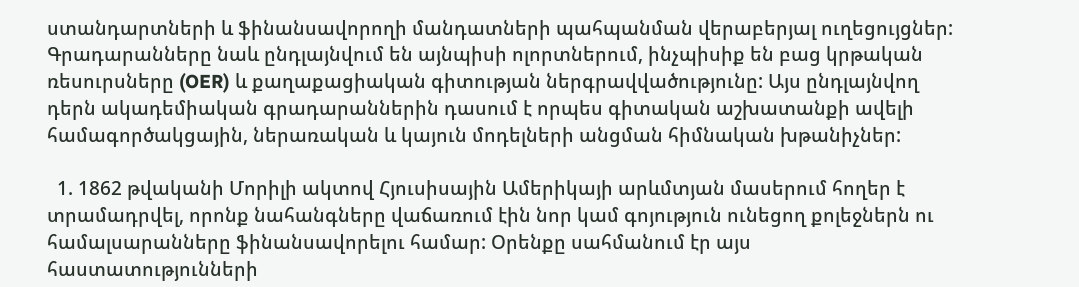ստանդարտների և ֆինանսավորողի մանդատների պահպանման վերաբերյալ ուղեցույցներ: Գրադարանները նաև ընդլայնվում են այնպիսի ոլորտներում, ինչպիսիք են բաց կրթական ռեսուրսները (OER) և քաղաքացիական գիտության ներգրավվածությունը: Այս ընդլայնվող դերն ակադեմիական գրադարաններին դասում է որպես գիտական աշխատանքի ավելի համագործակցային, ներառական և կայուն մոդելների անցման հիմնական խթանիչներ:

  1. 1862 թվականի Մորիլի ակտով Հյուսիսային Ամերիկայի արևմտյան մասերում հողեր է տրամադրվել, որոնք նահանգները վաճառում էին նոր կամ գոյություն ունեցող քոլեջներն ու համալսարանները ֆինանսավորելու համար: Օրենքը սահմանում էր այս հաստատությունների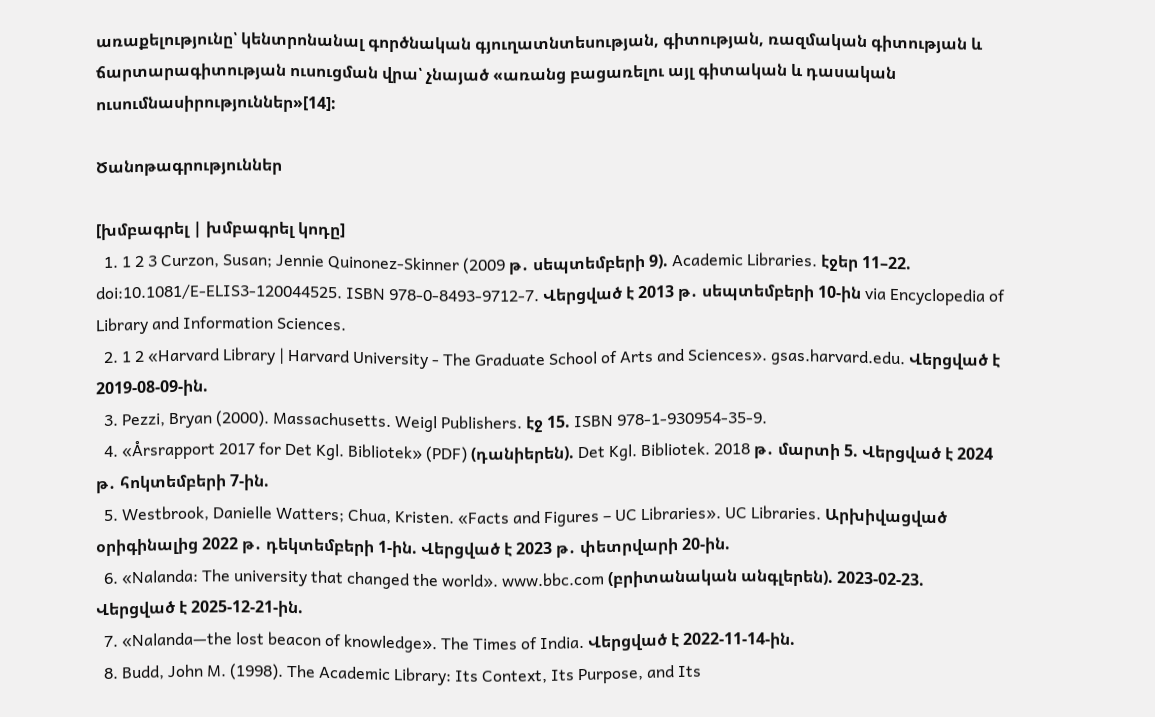առաքելությունը՝ կենտրոնանալ գործնական գյուղատնտեսության, գիտության, ռազմական գիտության և ճարտարագիտության ուսուցման վրա՝ չնայած «առանց բացառելու այլ գիտական և դասական ուսումնասիրություններ»[14]:

Ծանոթագրություններ

[խմբագրել | խմբագրել կոդը]
  1. 1 2 3 Curzon, Susan; Jennie Quinonez-Skinner (2009 թ․ սեպտեմբերի 9). Academic Libraries. էջեր 11–22. doi:10.1081/E-ELIS3-120044525. ISBN 978-0-8493-9712-7. Վերցված է 2013 թ․ սեպտեմբերի 10-ին via Encyclopedia of Library and Information Sciences.
  2. 1 2 «Harvard Library | Harvard University - The Graduate School of Arts and Sciences». gsas.harvard.edu. Վերցված է 2019-08-09-ին.
  3. Pezzi, Bryan (2000). Massachusetts. Weigl Publishers. էջ 15. ISBN 978-1-930954-35-9.
  4. «Årsrapport 2017 for Det Kgl. Bibliotek» (PDF) (դանիերեն). Det Kgl. Bibliotek. 2018 թ․ մարտի 5. Վերցված է 2024 թ․ հոկտեմբերի 7-ին.
  5. Westbrook, Danielle Watters; Chua, Kristen. «Facts and Figures – UC Libraries». UC Libraries. Արխիվացված օրիգինալից 2022 թ․ դեկտեմբերի 1-ին. Վերցված է 2023 թ․ փետրվարի 20-ին.
  6. «Nalanda: The university that changed the world». www.bbc.com (բրիտանական անգլերեն). 2023-02-23. Վերցված է 2025-12-21-ին.
  7. «Nalanda—the lost beacon of knowledge». The Times of India. Վերցված է 2022-11-14-ին.
  8. Budd, John M. (1998). The Academic Library: Its Context, Its Purpose, and Its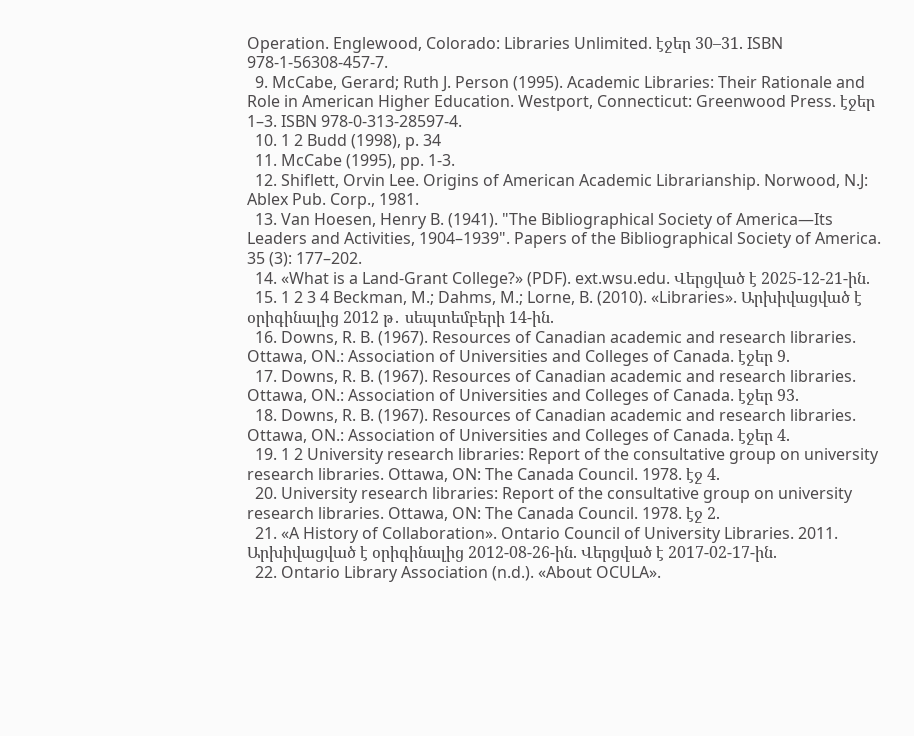Operation. Englewood, Colorado: Libraries Unlimited. էջեր 30–31. ISBN 978-1-56308-457-7.
  9. McCabe, Gerard; Ruth J. Person (1995). Academic Libraries: Their Rationale and Role in American Higher Education. Westport, Connecticut: Greenwood Press. էջեր 1–3. ISBN 978-0-313-28597-4.
  10. 1 2 Budd (1998), p. 34
  11. McCabe (1995), pp. 1-3.
  12. Shiflett, Orvin Lee. Origins of American Academic Librarianship. Norwood, N.J: Ablex Pub. Corp., 1981.
  13. Van Hoesen, Henry B. (1941). "The Bibliographical Society of America—Its Leaders and Activities, 1904–1939". Papers of the Bibliographical Society of America. 35 (3): 177–202.
  14. «What is a Land-Grant College?» (PDF). ext.wsu.edu. Վերցված է 2025-12-21-ին.
  15. 1 2 3 4 Beckman, M.; Dahms, M.; Lorne, B. (2010). «Libraries». Արխիվացված է օրիգինալից 2012 թ․ սեպտեմբերի 14-ին.
  16. Downs, R. B. (1967). Resources of Canadian academic and research libraries. Ottawa, ON.: Association of Universities and Colleges of Canada. էջեր 9.
  17. Downs, R. B. (1967). Resources of Canadian academic and research libraries. Ottawa, ON.: Association of Universities and Colleges of Canada. էջեր 93.
  18. Downs, R. B. (1967). Resources of Canadian academic and research libraries. Ottawa, ON.: Association of Universities and Colleges of Canada. էջեր 4.
  19. 1 2 University research libraries: Report of the consultative group on university research libraries. Ottawa, ON: The Canada Council. 1978. էջ 4.
  20. University research libraries: Report of the consultative group on university research libraries. Ottawa, ON: The Canada Council. 1978. էջ 2.
  21. «A History of Collaboration». Ontario Council of University Libraries. 2011. Արխիվացված է օրիգինալից 2012-08-26-ին. Վերցված է 2017-02-17-ին.
  22. Ontario Library Association (n.d.). «About OCULA».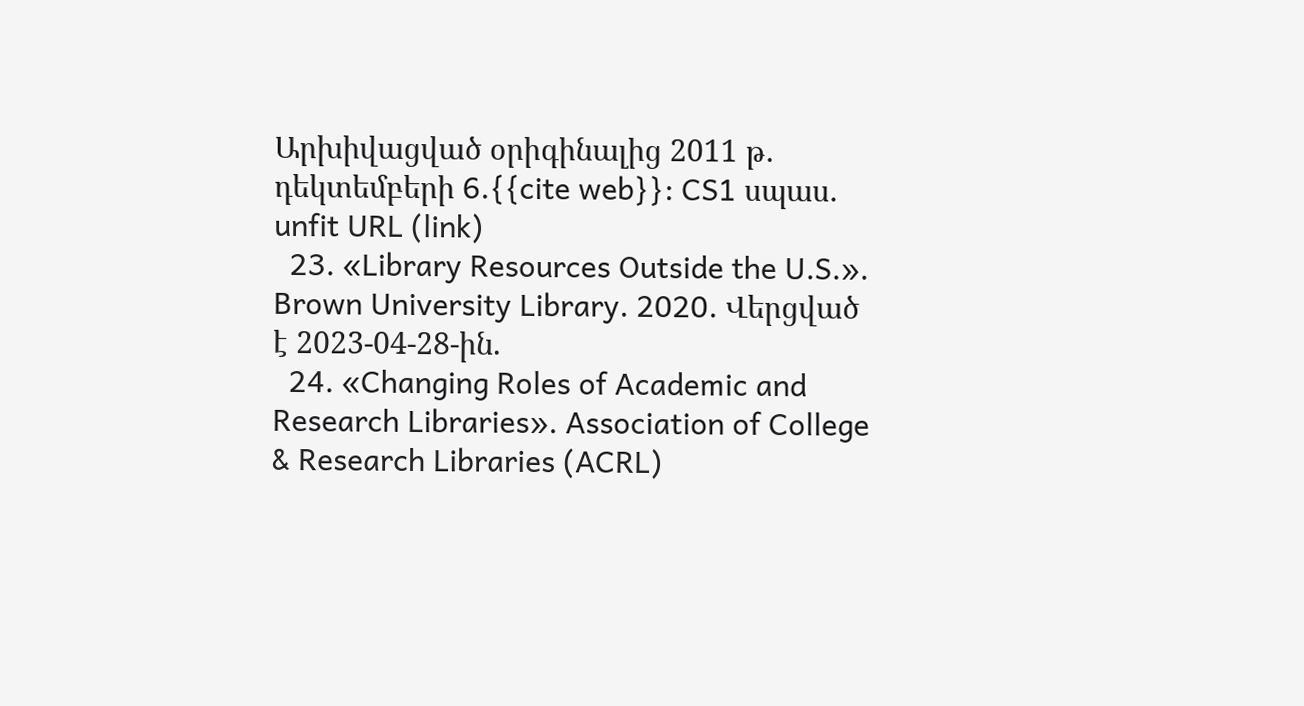Արխիվացված օրիգինալից 2011 թ․ դեկտեմբերի 6.{{cite web}}: CS1 սպաս․ unfit URL (link)
  23. «Library Resources Outside the U.S.». Brown University Library. 2020. Վերցված է 2023-04-28-ին.
  24. «Changing Roles of Academic and Research Libraries». Association of College & Research Libraries (ACRL)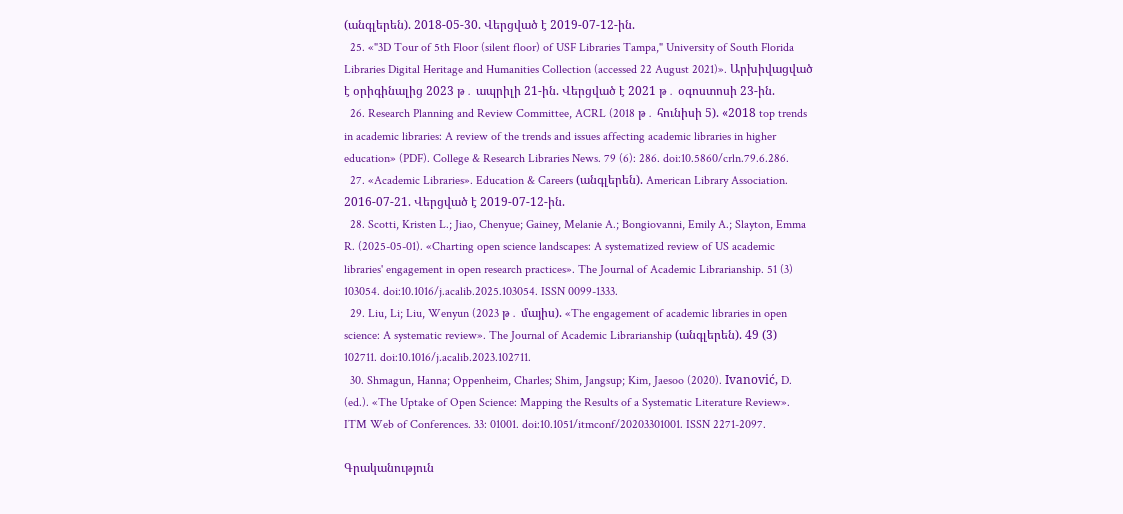(անգլերեն). 2018-05-30. Վերցված է 2019-07-12-ին.
  25. «"3D Tour of 5th Floor (silent floor) of USF Libraries Tampa," University of South Florida Libraries Digital Heritage and Humanities Collection (accessed 22 August 2021)». Արխիվացված է օրիգինալից 2023 թ․ ապրիլի 21-ին. Վերցված է 2021 թ․ օգոստոսի 23-ին.
  26. Research Planning and Review Committee, ACRL (2018 թ․ հունիսի 5). «2018 top trends in academic libraries: A review of the trends and issues affecting academic libraries in higher education» (PDF). College & Research Libraries News. 79 (6): 286. doi:10.5860/crln.79.6.286.
  27. «Academic Libraries». Education & Careers (անգլերեն). American Library Association. 2016-07-21. Վերցված է 2019-07-12-ին.
  28. Scotti, Kristen L.; Jiao, Chenyue; Gainey, Melanie A.; Bongiovanni, Emily A.; Slayton, Emma R. (2025-05-01). «Charting open science landscapes: A systematized review of US academic libraries' engagement in open research practices». The Journal of Academic Librarianship. 51 (3) 103054. doi:10.1016/j.acalib.2025.103054. ISSN 0099-1333.
  29. Liu, Li; Liu, Wenyun (2023 թ․ մայիս). «The engagement of academic libraries in open science: A systematic review». The Journal of Academic Librarianship (անգլերեն). 49 (3) 102711. doi:10.1016/j.acalib.2023.102711.
  30. Shmagun, Hanna; Oppenheim, Charles; Shim, Jangsup; Kim, Jaesoo (2020). Ivanović, D. (ed.). «The Uptake of Open Science: Mapping the Results of a Systematic Literature Review». ITM Web of Conferences. 33: 01001. doi:10.1051/itmconf/20203301001. ISSN 2271-2097.

Գրականություն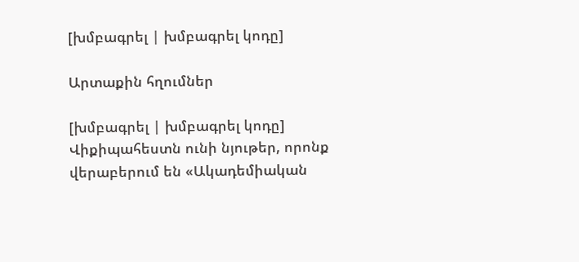[խմբագրել | խմբագրել կոդը]

Արտաքին հղումներ

[խմբագրել | խմբագրել կոդը]
Վիքիպահեստն ունի նյութեր, որոնք վերաբերում են «Ակադեմիական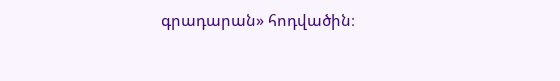գրադարան» հոդվածին։